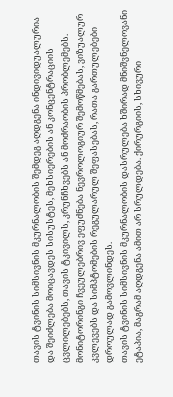თავის ტვინის სიმსივნის მკურნალობის შემდეგ აღდგენა ინდივიდუალურია და შეიძლება მოიცავდეს სისუსტეს, მეხსიერების ან კონცენტრაციის ცვლილებებს, თავის ტკივილს, კრუნჩხვებს ან მოძრაობის პრობლემებს. მონიტორინგი ჩვეულებრივ ეფუძნება ნევროლოგიურ შემოწმებას, ვიზუალურ კვლევებს და სიმპტომების რეგულარულ შეფასებას, რათა გართულებები დროულად გამოვლინდეს.
თავის ტვინის სიმსივნის მკურნალობის დასრულება ხშირად მნიშვნელოვანი ეტაპია, მაგრამ აღდგენა ამით არ სრულდება. ქირურგიის, სხივური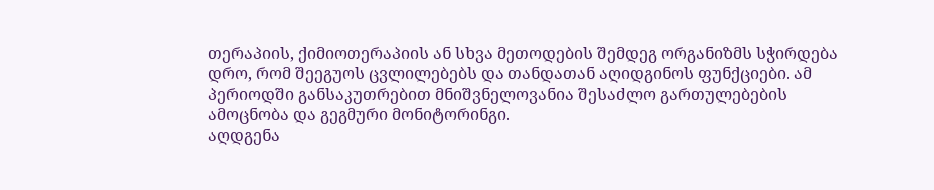თერაპიის, ქიმიოთერაპიის ან სხვა მეთოდების შემდეგ ორგანიზმს სჭირდება დრო, რომ შეეგუოს ცვლილებებს და თანდათან აღიდგინოს ფუნქციები. ამ პერიოდში განსაკუთრებით მნიშვნელოვანია შესაძლო გართულებების ამოცნობა და გეგმური მონიტორინგი.
აღდგენა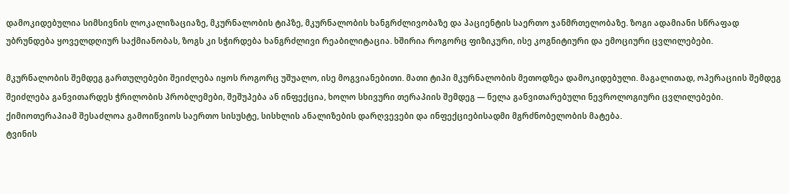დამოკიდებულია სიმსივნის ლოკალიზაციაზე, მკურნალობის ტიპზე, მკურნალობის ხანგრძლივობაზე და პაციენტის საერთო ჯანმრთელობაზე. ზოგი ადამიანი სწრაფად უბრუნდება ყოველდღიურ საქმიანობას, ზოგს კი სჭირდება ხანგრძლივი რეაბილიტაცია. ხშირია როგორც ფიზიკური, ისე კოგნიტიური და ემოციური ცვლილებები.

მკურნალობის შემდეგ გართულებები შეიძლება იყოს როგორც უშუალო, ისე მოგვიანებითი. მათი ტიპი მკურნალობის მეთოდზეა დამოკიდებული. მაგალითად, ოპერაციის შემდეგ შეიძლება განვითარდეს ჭრილობის პრობლემები, შეშუპება ან ინფექცია, ხოლო სხივური თერაპიის შემდეგ — ნელა განვითარებული ნევროლოგიური ცვლილებები. ქიმიოთერაპიამ შესაძლოა გამოიწვიოს საერთო სისუსტე, სისხლის ანალიზების დარღვევები და ინფექციებისადმი მგრძნობელობის მატება.
ტვინის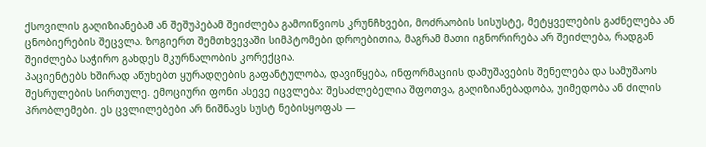ქსოვილის გაღიზიანებამ ან შეშუპებამ შეიძლება გამოიწვიოს კრუნჩხვები, მოძრაობის სისუსტე, მეტყველების გაძნელება ან ცნობიერების შეცვლა. ზოგიერთ შემთხვევაში სიმპტომები დროებითია, მაგრამ მათი იგნორირება არ შეიძლება, რადგან შეიძლება საჭირო გახდეს მკურნალობის კორექცია.
პაციენტებს ხშირად აწუხებთ ყურადღების გაფანტულობა, დავიწყება, ინფორმაციის დამუშავების შენელება და სამუშაოს შესრულების სირთულე. ემოციური ფონი ასევე იცვლება: შესაძლებელია შფოთვა, გაღიზიანებადობა, უიმედობა ან ძილის პრობლემები. ეს ცვლილებები არ ნიშნავს სუსტ ნებისყოფას —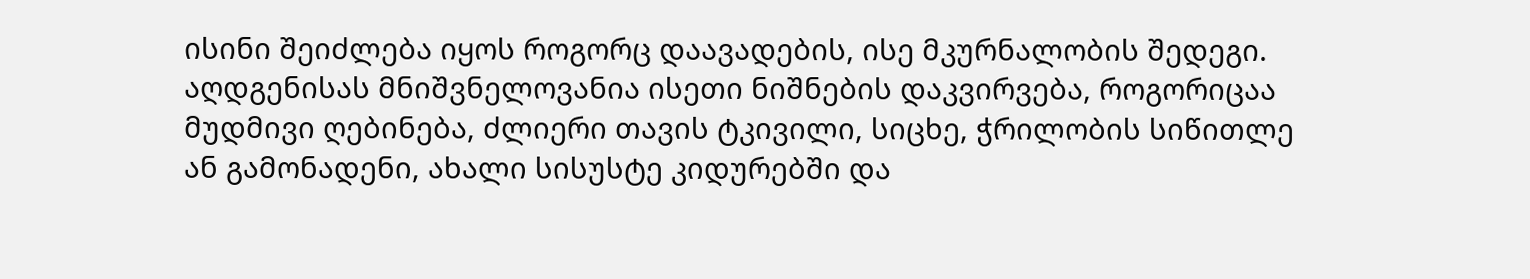ისინი შეიძლება იყოს როგორც დაავადების, ისე მკურნალობის შედეგი.
აღდგენისას მნიშვნელოვანია ისეთი ნიშნების დაკვირვება, როგორიცაა მუდმივი ღებინება, ძლიერი თავის ტკივილი, სიცხე, ჭრილობის სიწითლე ან გამონადენი, ახალი სისუსტე კიდურებში და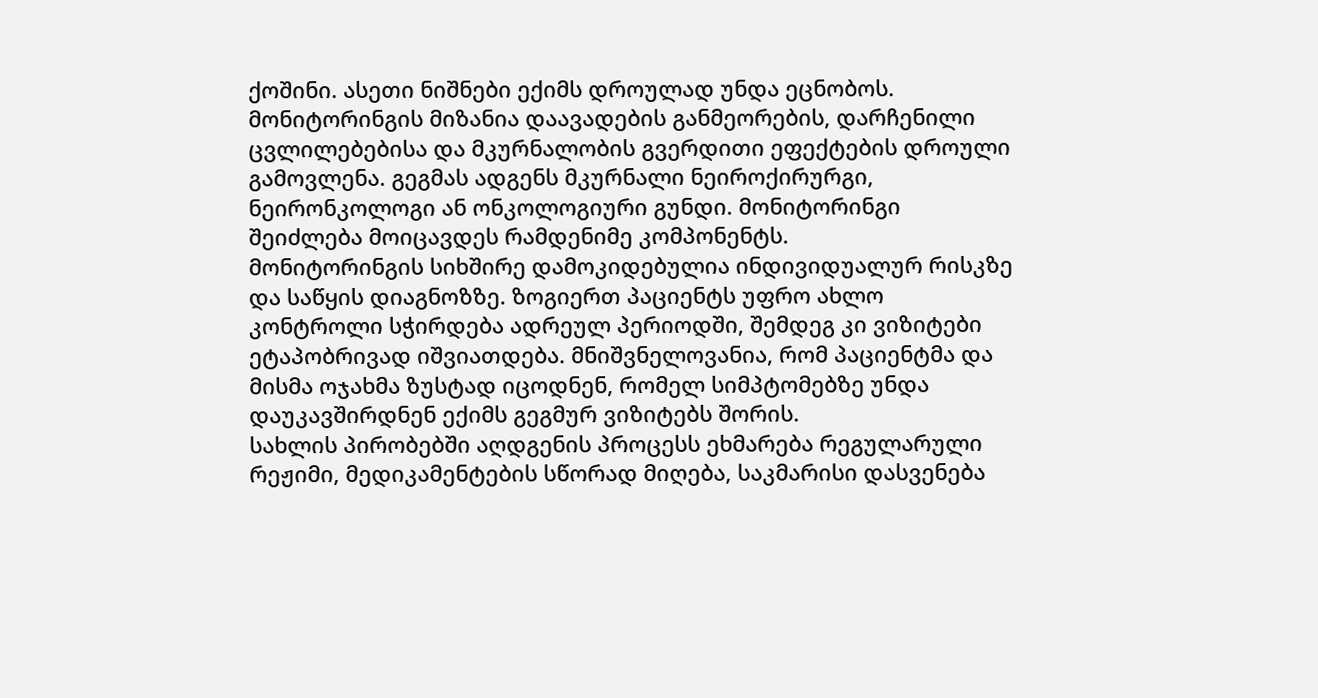ქოშინი. ასეთი ნიშნები ექიმს დროულად უნდა ეცნობოს.
მონიტორინგის მიზანია დაავადების განმეორების, დარჩენილი ცვლილებებისა და მკურნალობის გვერდითი ეფექტების დროული გამოვლენა. გეგმას ადგენს მკურნალი ნეიროქირურგი, ნეირონკოლოგი ან ონკოლოგიური გუნდი. მონიტორინგი შეიძლება მოიცავდეს რამდენიმე კომპონენტს.
მონიტორინგის სიხშირე დამოკიდებულია ინდივიდუალურ რისკზე და საწყის დიაგნოზზე. ზოგიერთ პაციენტს უფრო ახლო კონტროლი სჭირდება ადრეულ პერიოდში, შემდეგ კი ვიზიტები ეტაპობრივად იშვიათდება. მნიშვნელოვანია, რომ პაციენტმა და მისმა ოჯახმა ზუსტად იცოდნენ, რომელ სიმპტომებზე უნდა დაუკავშირდნენ ექიმს გეგმურ ვიზიტებს შორის.
სახლის პირობებში აღდგენის პროცესს ეხმარება რეგულარული რეჟიმი, მედიკამენტების სწორად მიღება, საკმარისი დასვენება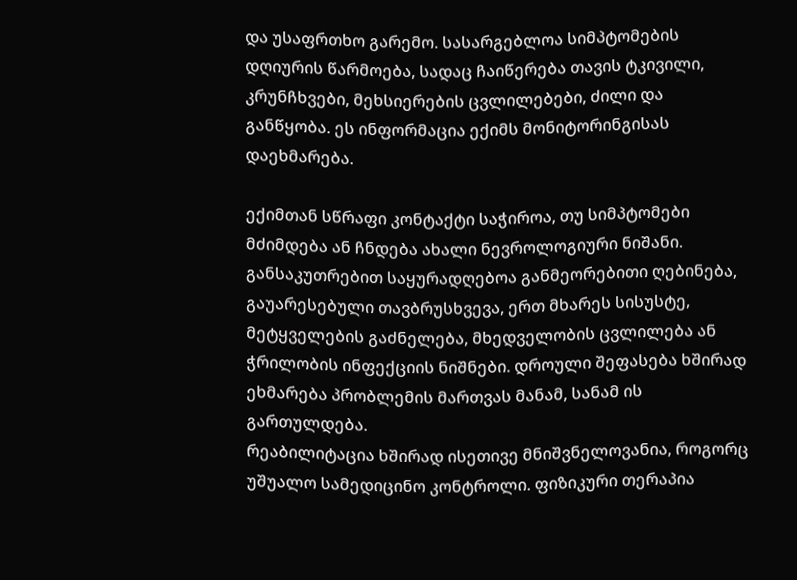და უსაფრთხო გარემო. სასარგებლოა სიმპტომების დღიურის წარმოება, სადაც ჩაიწერება თავის ტკივილი, კრუნჩხვები, მეხსიერების ცვლილებები, ძილი და განწყობა. ეს ინფორმაცია ექიმს მონიტორინგისას დაეხმარება.

ექიმთან სწრაფი კონტაქტი საჭიროა, თუ სიმპტომები მძიმდება ან ჩნდება ახალი ნევროლოგიური ნიშანი. განსაკუთრებით საყურადღებოა განმეორებითი ღებინება, გაუარესებული თავბრუსხვევა, ერთ მხარეს სისუსტე, მეტყველების გაძნელება, მხედველობის ცვლილება ან ჭრილობის ინფექციის ნიშნები. დროული შეფასება ხშირად ეხმარება პრობლემის მართვას მანამ, სანამ ის გართულდება.
რეაბილიტაცია ხშირად ისეთივე მნიშვნელოვანია, როგორც უშუალო სამედიცინო კონტროლი. ფიზიკური თერაპია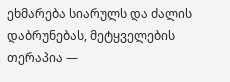ეხმარება სიარულს და ძალის დაბრუნებას, მეტყველების თერაპია —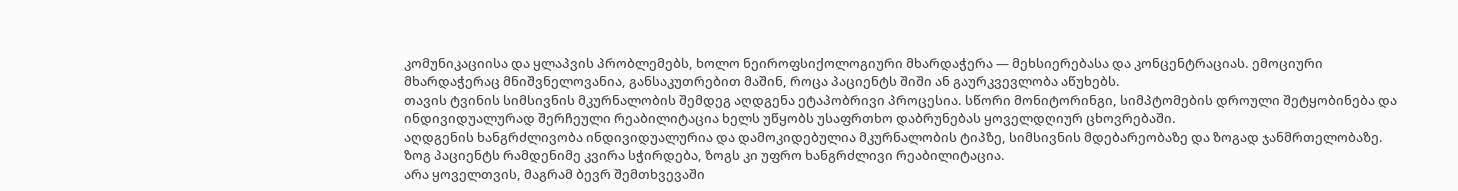კომუნიკაციისა და ყლაპვის პრობლემებს, ხოლო ნეიროფსიქოლოგიური მხარდაჭერა — მეხსიერებასა და კონცენტრაციას. ემოციური მხარდაჭერაც მნიშვნელოვანია, განსაკუთრებით მაშინ, როცა პაციენტს შიში ან გაურკვევლობა აწუხებს.
თავის ტვინის სიმსივნის მკურნალობის შემდეგ აღდგენა ეტაპობრივი პროცესია. სწორი მონიტორინგი, სიმპტომების დროული შეტყობინება და ინდივიდუალურად შერჩეული რეაბილიტაცია ხელს უწყობს უსაფრთხო დაბრუნებას ყოველდღიურ ცხოვრებაში.
აღდგენის ხანგრძლივობა ინდივიდუალურია და დამოკიდებულია მკურნალობის ტიპზე, სიმსივნის მდებარეობაზე და ზოგად ჯანმრთელობაზე. ზოგ პაციენტს რამდენიმე კვირა სჭირდება, ზოგს კი უფრო ხანგრძლივი რეაბილიტაცია.
არა ყოველთვის, მაგრამ ბევრ შემთხვევაში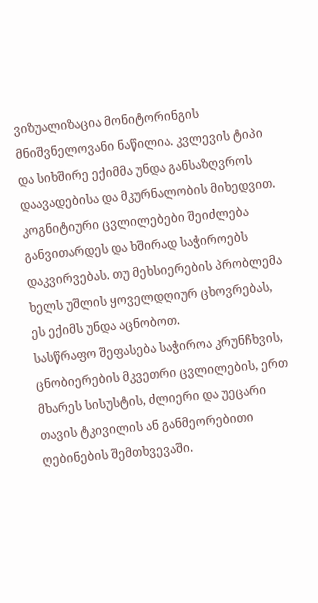ვიზუალიზაცია მონიტორინგის მნიშვნელოვანი ნაწილია. კვლევის ტიპი და სიხშირე ექიმმა უნდა განსაზღვროს დაავადებისა და მკურნალობის მიხედვით.
კოგნიტიური ცვლილებები შეიძლება განვითარდეს და ხშირად საჭიროებს დაკვირვებას. თუ მეხსიერების პრობლემა ხელს უშლის ყოველდღიურ ცხოვრებას, ეს ექიმს უნდა აცნობოთ.
სასწრაფო შეფასება საჭიროა კრუნჩხვის, ცნობიერების მკვეთრი ცვლილების, ერთ მხარეს სისუსტის, ძლიერი და უეცარი თავის ტკივილის ან განმეორებითი ღებინების შემთხვევაში.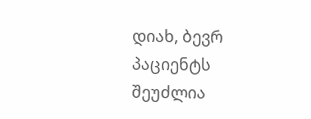დიახ, ბევრ პაციენტს შეუძლია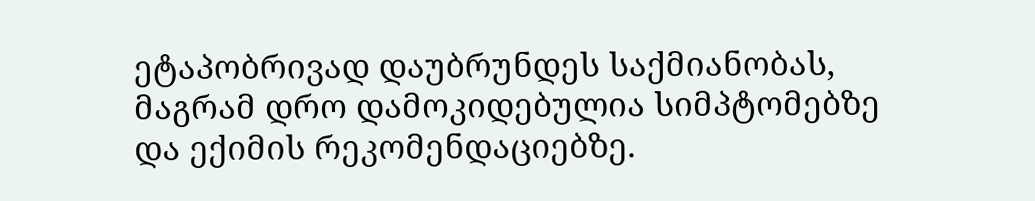ეტაპობრივად დაუბრუნდეს საქმიანობას, მაგრამ დრო დამოკიდებულია სიმპტომებზე და ექიმის რეკომენდაციებზე.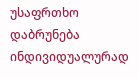უსაფრთხო დაბრუნება ინდივიდუალურად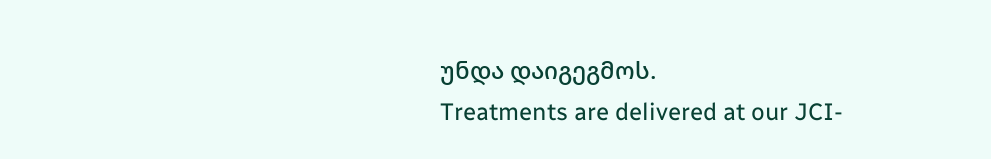უნდა დაიგეგმოს.
Treatments are delivered at our JCI-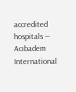accredited hospitals — Acıbadem International